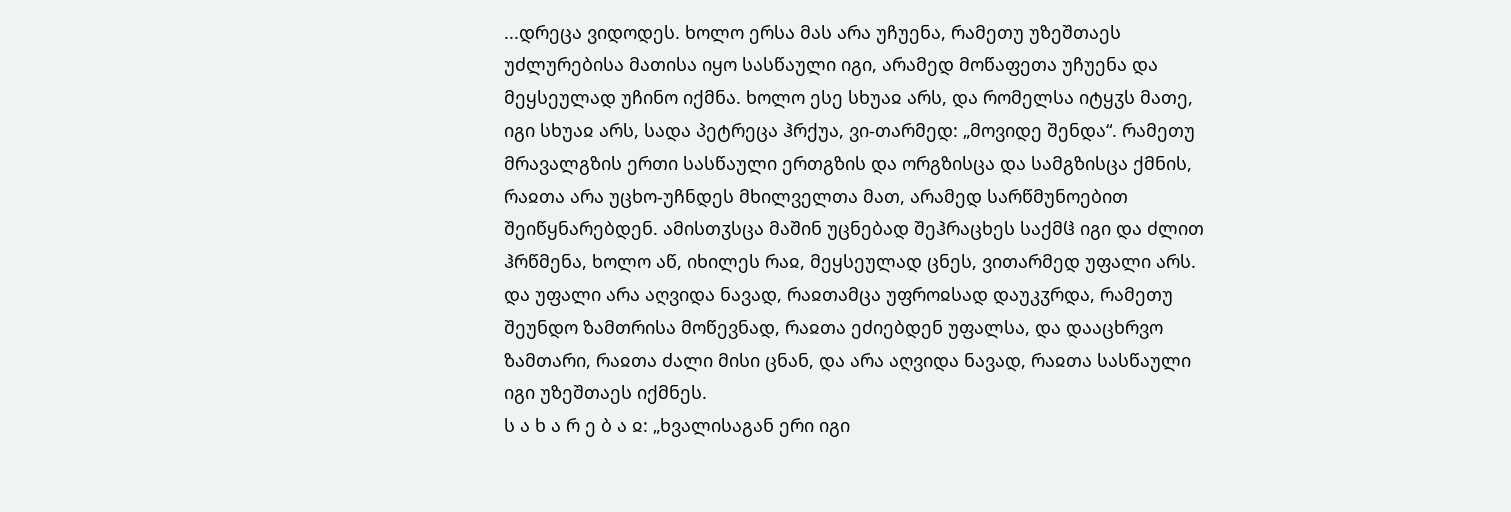...დრეცა ვიდოდეს. ხოლო ერსა მას არა უჩუენა, რამეთუ უზეშთაეს უძლურებისა მათისა იყო სასწაული იგი, არამედ მოწაფეთა უჩუენა და მეყსეულად უჩინო იქმნა. ხოლო ესე სხუაჲ არს, და რომელსა იტყჳს მათე, იგი სხუაჲ არს, სადა პეტრეცა ჰრქუა, ვი-თარმედ: „მოვიდე შენდა“. რამეთუ მრავალგზის ერთი სასწაული ერთგზის და ორგზისცა და სამგზისცა ქმნის, რაჲთა არა უცხო-უჩნდეს მხილველთა მათ, არამედ სარწმუნოებით შეიწყნარებდენ. ამისთჳსცა მაშინ უცნებად შეჰრაცხეს საქმჱ იგი და ძლით ჰრწმენა, ხოლო აწ, იხილეს რაჲ, მეყსეულად ცნეს, ვითარმედ უფალი არს. და უფალი არა აღვიდა ნავად, რაჲთამცა უფროჲსად დაუკჳრდა, რამეთუ შეუნდო ზამთრისა მოწევნად, რაჲთა ეძიებდენ უფალსა, და დააცხრვო ზამთარი, რაჲთა ძალი მისი ცნან, და არა აღვიდა ნავად, რაჲთა სასწაული იგი უზეშთაეს იქმნეს.
ს ა ხ ა რ ე ბ ა ჲ: „ხვალისაგან ერი იგი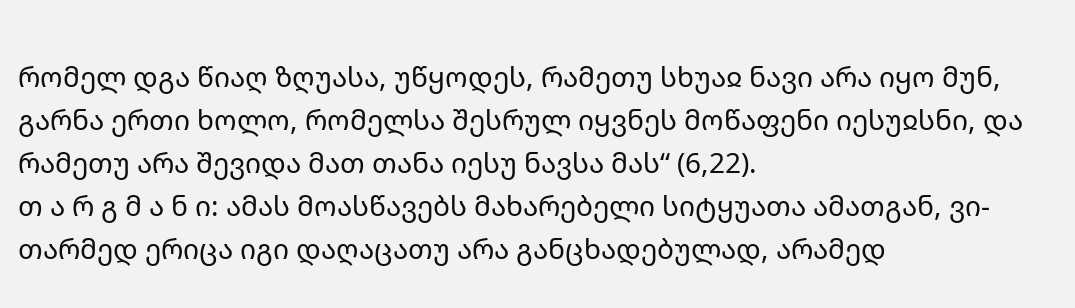რომელ დგა წიაღ ზღუასა, უწყოდეს, რამეთუ სხუაჲ ნავი არა იყო მუნ, გარნა ერთი ხოლო, რომელსა შესრულ იყვნეს მოწაფენი იესუჲსნი, და რამეთუ არა შევიდა მათ თანა იესუ ნავსა მას“ (6,22).
თ ა რ გ მ ა ნ ი: ამას მოასწავებს მახარებელი სიტყუათა ამათგან, ვი-თარმედ ერიცა იგი დაღაცათუ არა განცხადებულად, არამედ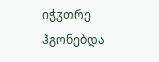იჭჳთრე ჰგონებდა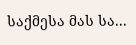საქმესა მას სა...